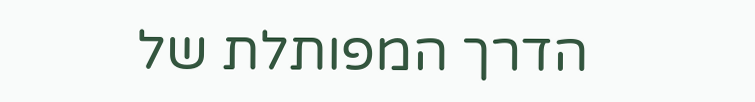הדרך המפותלת של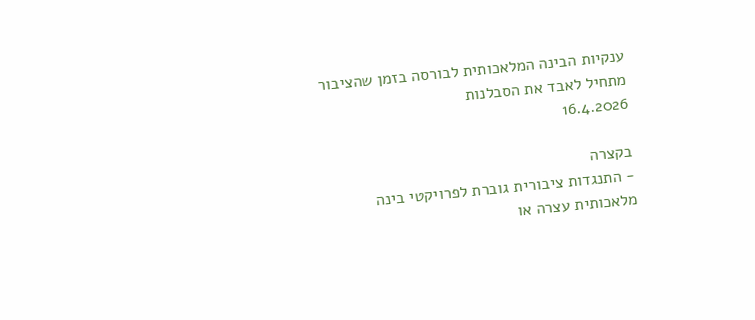ענקיות הבינה המלאכותית לבורסה בזמן שהציבור מתחיל לאבד את הסבלנות
16.4.2026

בקצרה
- התנגדות ציבורית גוברת לפרויקטי בינה מלאכותית עצרה או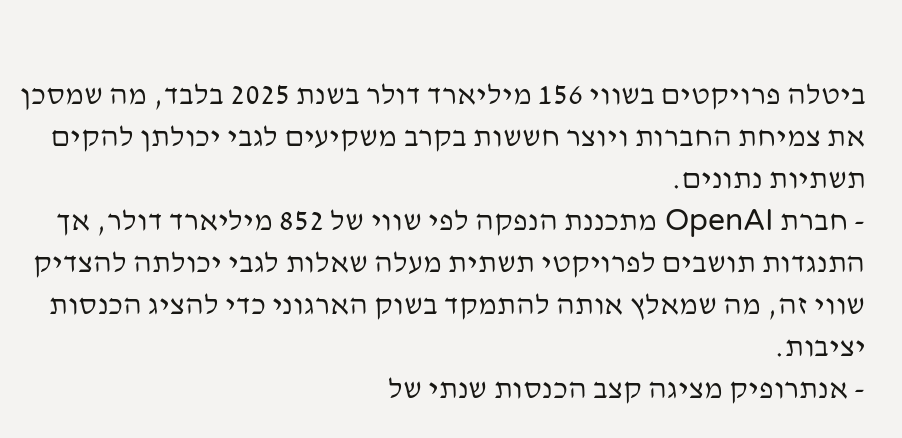ביטלה פרויקטים בשווי 156 מיליארד דולר בשנת 2025 בלבד, מה שמסכן את צמיחת החברות ויוצר חששות בקרב משקיעים לגבי יכולתן להקים תשתיות נתונים.
- חברת OpenAI מתכננת הנפקה לפי שווי של 852 מיליארד דולר, אך התנגדות תושבים לפרויקטי תשתית מעלה שאלות לגבי יכולתה להצדיק שווי זה, מה שמאלץ אותה להתמקד בשוק הארגוני כדי להציג הכנסות יציבות.
- אנתרופיק מציגה קצב הכנסות שנתי של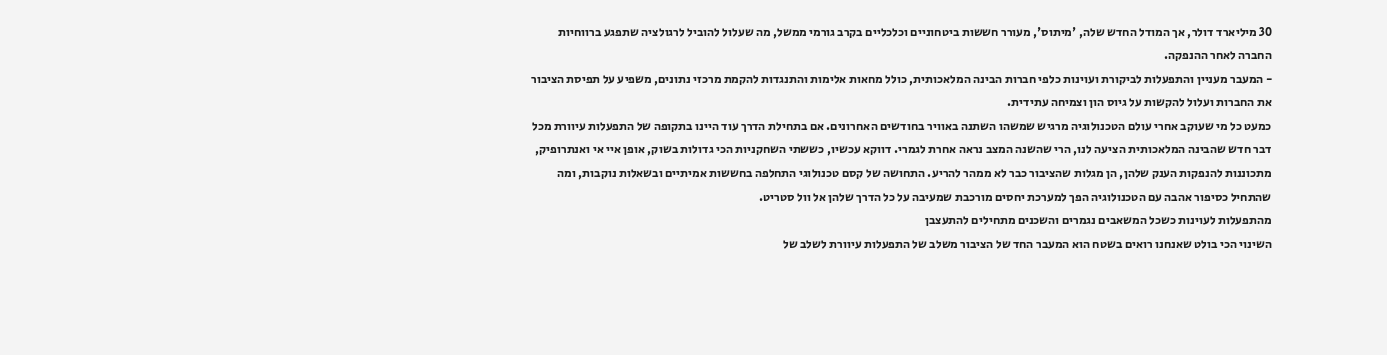30 מיליארד דולר, אך המודל החדש שלה, 'מיתוס', מעורר חששות ביטחוניים וכלכליים בקרב גורמי ממשל, מה שעלול להוביל לרגולציה שתפגע ברווחיות החברה לאחר ההנפקה.
- המעבר מעניין והתפעלות לביקורת ועוינות כלפי חברות הבינה המלאכותית, כולל מחאות אלימות והתנגדות להקמת מרכזי נתונים, משפיע על תפיסת הציבור את החברות ועלול להקשות על גיוס הון וצמיחה עתידית.
כמעט כל מי שעוקב אחרי עולם הטכנולוגיה מרגיש שמשהו השתנה באוויר בחודשים האחרונים. אם בתחילת הדרך עוד היינו בתקופה של התפעלות עיוורת מכל דבר חדש שהבינה המלאכותית הציעה לנו, הרי שהשנה המצב נראה אחרת לגמרי. דווקא עכשיו, כששתי השחקניות הכי גדולות בשוק, אופן איי אי ואנתרופיק, מתכוננות להנפקות הענק שלהן, הן מגלות שהציבור כבר לא ממהר להריע. התחושה של קסם טכנולוגי התחלפה בחששות אמיתיים ובשאלות נוקבות, ומה שהתחיל כסיפור אהבה עם הטכנולוגיה הפך למערכת יחסים מורכבת שמעיבה על כל הדרך שלהן אל וול סטריט.
מהתפעלות לעוינות כשכל המשאבים נגמרים והשכנים מתחילים להתעצבן
השינוי הכי בולט שאנחנו רואים בשטח הוא המעבר החד של הציבור משלב של התפעלות עיוורת לשלב של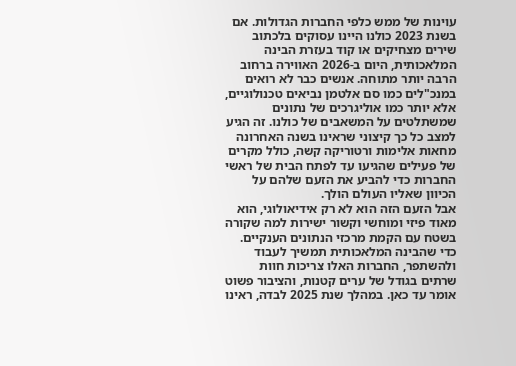עוינות של ממש כלפי החברות הגדולות. אם בשנת 2023 כולנו היינו עסוקים בלכתוב שירים מצחיקים או קוד בעזרת הבינה המלאכותית, היום ב-2026 האווירה ברחוב הרבה יותר מתוחה. אנשים כבר לא רואים במנכ"לים כמו סם אלטמן נביאים טכנולוגיים, אלא יותר כמו אוליגרכים של נתונים שמשתלטים על המשאבים של כולנו. זה הגיע למצב כל כך קיצוני שראינו בשנה האחרונה מחאות אלימות ורטוריקה קשה, כולל מקרים של פעילים שהגיעו עד לפתח הבית של ראשי החברות כדי להביע את הזעם שלהם על הכיוון שאליו העולם הולך.
אבל הזעם הזה הוא לא רק אידיאולוגי, הוא מאוד פיזי ומוחשי וקשור ישירות למה שקורה בשטח עם הקמת מרכזי הנתונים הענקיים. כדי שהבינה המלאכותית תמשיך לעבוד ולהשתפר, החברות האלו צריכות חוות שרתים בגודל של ערים קטנות, והציבור פשוט אומר עד כאן. במהלך שנת 2025 לבדה, ראינו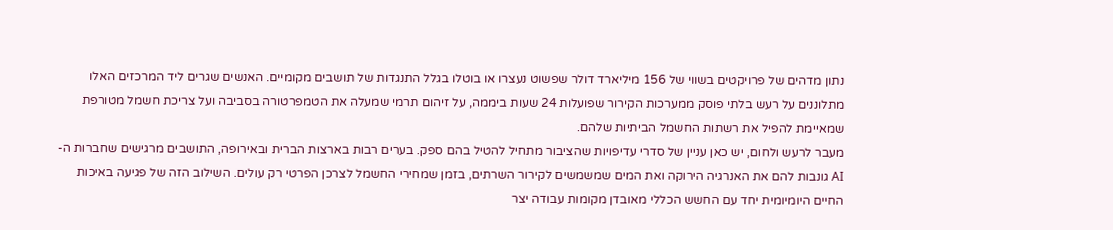נתון מדהים של פרויקטים בשווי של 156 מיליארד דולר שפשוט נעצרו או בוטלו בגלל התנגדות של תושבים מקומיים. האנשים שגרים ליד המרכזים האלו מתלוננים על רעש בלתי פוסק ממערכות הקירור שפועלות 24 שעות ביממה, על זיהום תרמי שמעלה את הטמפרטורה בסביבה ועל צריכת חשמל מטורפת שמאיימת להפיל את רשתות החשמל הביתיות שלהם.
מעבר לרעש ולחום, יש כאן עניין של סדרי עדיפויות שהציבור מתחיל להטיל בהם ספק. בערים רבות בארצות הברית ובאירופה, התושבים מרגישים שחברות ה-AI גונבות להם את האנרגיה הירוקה ואת המים שמשמשים לקירור השרתים, בזמן שמחירי החשמל לצרכן הפרטי רק עולים. השילוב הזה של פגיעה באיכות החיים היומיומית יחד עם החשש הכללי מאובדן מקומות עבודה יצר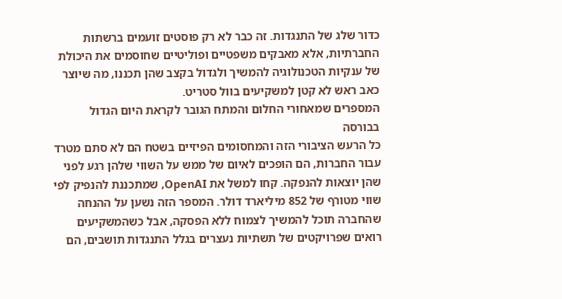כדור שלג של התנגדות. זה כבר לא רק פוסטים זועמים ברשתות החברתיות, אלא מאבקים משפטיים ופוליטיים שחוסמים את היכולת של ענקיות הטכנולוגיה להמשיך ולגדול בקצב שהן תכננו, מה שיוצר כאב ראש לא קטן למשקיעים בוול סטריט.
המספרים שמאחורי החלום והמתח הגובר לקראת היום הגדול בבורסה
כל הרעש הציבורי הזה והמחסומים הפיזיים בשטח הם לא סתם מטרד עבור החברות, הם הופכים לאיום של ממש על השווי שלהן רגע לפני שהן יוצאות להנפקה. קחו למשל את OpenAI, שמתכננת להנפיק לפי שווי מטורף של 852 מיליארד דולר. המספר הזה נשען על ההנחה שהחברה תוכל להמשיך לצמוח ללא הפסקה, אבל כשהמשקיעים רואים שפרויקטים של תשתיות נעצרים בגלל התנגדות תושבים, הם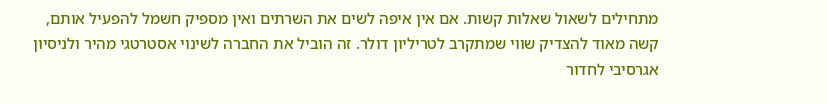מתחילים לשאול שאלות קשות. אם אין איפה לשים את השרתים ואין מספיק חשמל להפעיל אותם, קשה מאוד להצדיק שווי שמתקרב לטריליון דולר. זה הוביל את החברה לשינוי אסטרטגי מהיר ולניסיון אגרסיבי לחדור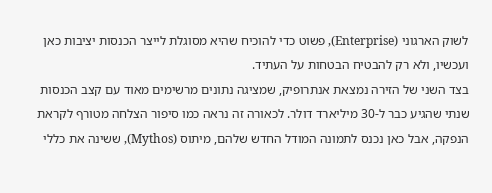לשוק הארגוני (Enterprise), פשוט כדי להוכיח שהיא מסוגלת לייצר הכנסות יציבות כאן ועכשיו, ולא רק להבטיח הבטחות על העתיד.
בצד השני של הזירה נמצאת אנתרופיק, שמציגה נתונים מרשימים מאוד עם קצב הכנסות שנתי שהגיע כבר ל-30 מיליארד דולר. לכאורה זה נראה כמו סיפור הצלחה מטורף לקראת הנפקה, אבל כאן נכנס לתמונה המודל החדש שלהם, מיתוס (Mythos), ששינה את כללי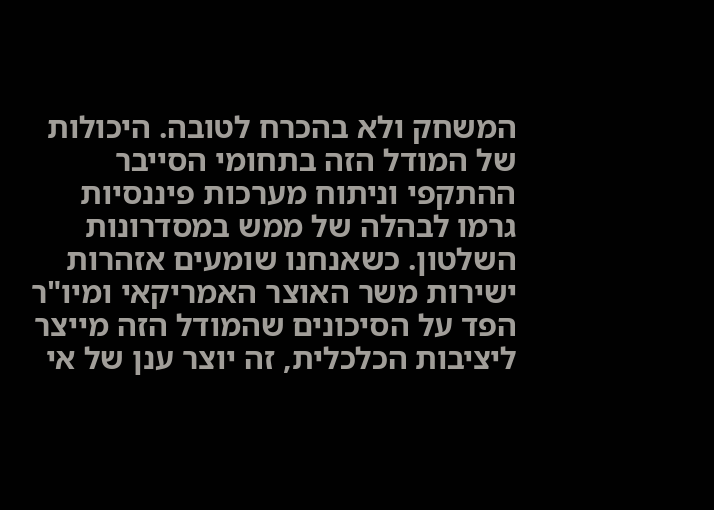המשחק ולא בהכרח לטובה. היכולות של המודל הזה בתחומי הסייבר ההתקפי וניתוח מערכות פיננסיות גרמו לבהלה של ממש במסדרונות השלטון. כשאנחנו שומעים אזהרות ישירות משר האוצר האמריקאי ומיו"ר הפד על הסיכונים שהמודל הזה מייצר ליציבות הכלכלית, זה יוצר ענן של אי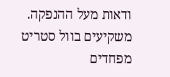ודאות מעל ההנפקה. משקיעים בוול סטריט מפחדים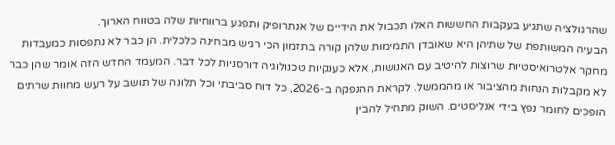שהרגולציה שתגיע בעקבות החששות האלו תכבול את הידיים של אנתרופיק ותפגע ברווחיות שלה בטווח הארוך.
הבעיה המשותפת של שתיהן היא שאובדן התמימות שלהן קורה בתזמון הכי רגיש מבחינה כלכלית. הן כבר לא נתפסות כמעבדות מחקר אלטרואיסטיות שרוצות להיטיב עם האנושות, אלא כענקיות טכנולוגיה דורסניות לכל דבר. המעמד החדש הזה אומר שהן כבר לא מקבלות הנחות מהציבור או מהממשל. לקראת ההנפקה ב-2026, כל דוח סביבתי וכל תלונה של תושב על רעש מחוות שרתים הופכים לחומר נפץ בידי אנליסטים. השוק מתחיל להבין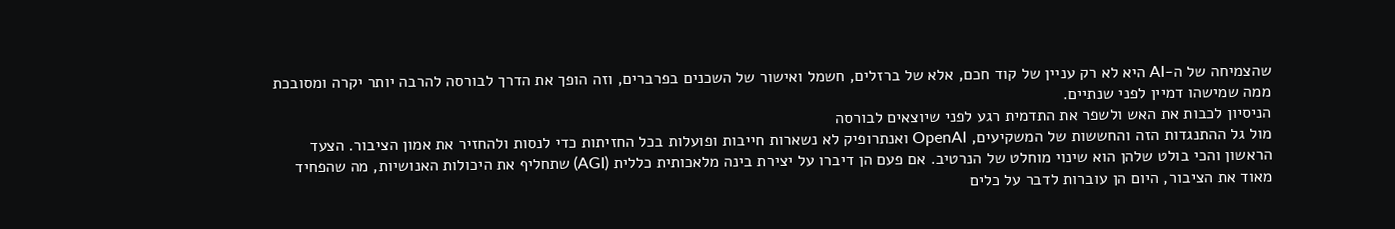שהצמיחה של ה-AI היא לא רק עניין של קוד חכם, אלא של ברזלים, חשמל ואישור של השכנים בפרברים, וזה הופך את הדרך לבורסה להרבה יותר יקרה ומסובכת ממה שמישהו דמיין לפני שנתיים.
הניסיון לכבות את האש ולשפר את התדמית רגע לפני שיוצאים לבורסה
מול גל ההתנגדות הזה והחששות של המשקיעים, OpenAI ואנתרופיק לא נשארות חייבות ופועלות בכל החזיתות כדי לנסות ולהחזיר את אמון הציבור. הצעד הראשון והכי בולט שלהן הוא שינוי מוחלט של הנרטיב. אם פעם הן דיברו על יצירת בינה מלאכותית כללית (AGI) שתחליף את היכולות האנושיות, מה שהפחיד מאוד את הציבור, היום הן עוברות לדבר על כלים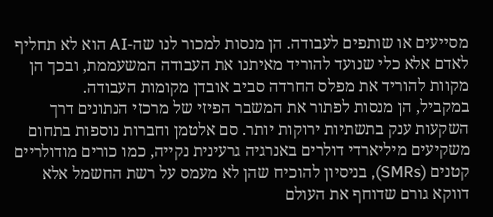מסייעים או שותפים לעבודה. הן מנסות למכור לנו שה-AI הוא לא תחליף לאדם אלא כלי שנועד להוריד מאיתנו את העבודה המשעממת, ובכך הן מקוות להוריד את מפלס החרדה סביב אובדן מקומות העבודה.
במקביל, הן מנסות לפתור את המשבר הפיזי של מרכזי הנתונים דרך השקעות ענק בתשתיות ירוקות יותר. סם אלטמן וחברות נוספות בתחום משקיעים מיליארדי דולרים באנרגיה גרעינית נקייה, כמו כורים מודולריים קטנים (SMRs), בניסיון להוכיח שהן לא מעמס על רשת החשמל אלא דווקא גורם שדוחף את העולם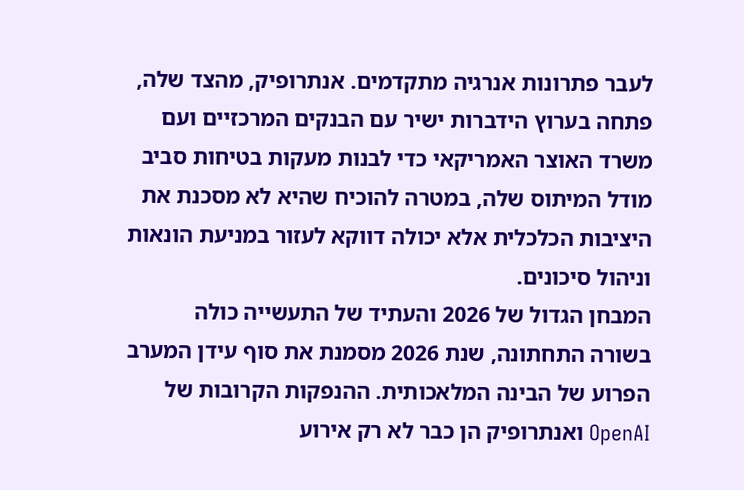לעבר פתרונות אנרגיה מתקדמים. אנתרופיק, מהצד שלה, פתחה בערוץ הידברות ישיר עם הבנקים המרכזיים ועם משרד האוצר האמריקאי כדי לבנות מעקות בטיחות סביב מודל המיתוס שלה, במטרה להוכיח שהיא לא מסכנת את היציבות הכלכלית אלא יכולה דווקא לעזור במניעת הונאות וניהול סיכונים.
המבחן הגדול של 2026 והעתיד של התעשייה כולה
בשורה התחתונה, שנת 2026 מסמנת את סוף עידן המערב הפרוע של הבינה המלאכותית. ההנפקות הקרובות של OpenAI ואנתרופיק הן כבר לא רק אירוע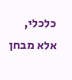כלכלי, אלא מבחן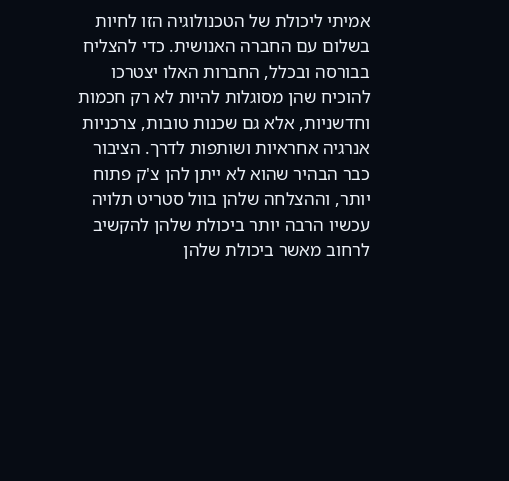אמיתי ליכולת של הטכנולוגיה הזו לחיות בשלום עם החברה האנושית. כדי להצליח בבורסה ובכלל, החברות האלו יצטרכו להוכיח שהן מסוגלות להיות לא רק חכמות וחדשניות, אלא גם שכנות טובות, צרכניות אנרגיה אחראיות ושותפות לדרך. הציבור כבר הבהיר שהוא לא ייתן להן צ'ק פתוח יותר, וההצלחה שלהן בוול סטריט תלויה עכשיו הרבה יותר ביכולת שלהן להקשיב לרחוב מאשר ביכולת שלהן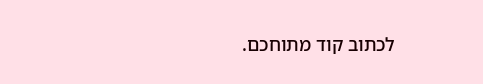לכתוב קוד מתוחכם.